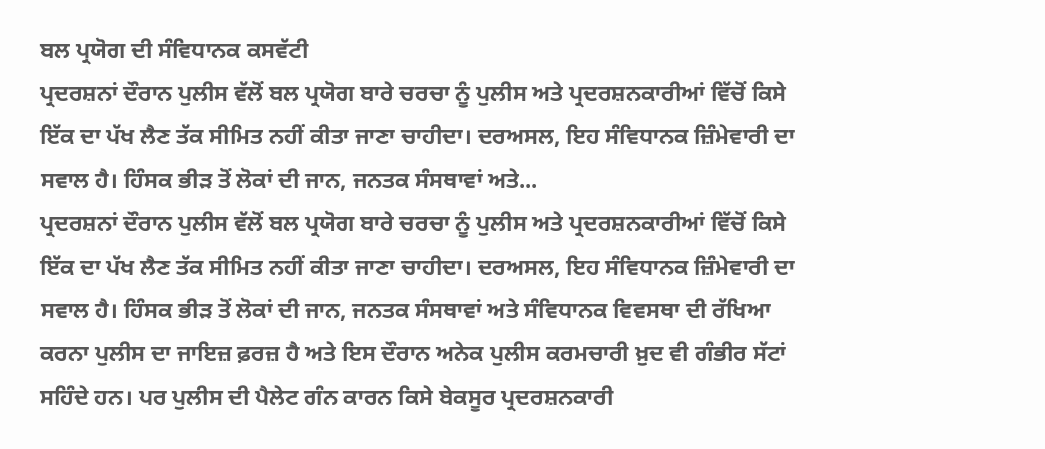ਬਲ ਪ੍ਰਯੋਗ ਦੀ ਸੰਵਿਧਾਨਕ ਕਸਵੱਟੀ
ਪ੍ਰਦਰਸ਼ਨਾਂ ਦੌਰਾਨ ਪੁਲੀਸ ਵੱਲੋਂ ਬਲ ਪ੍ਰਯੋਗ ਬਾਰੇ ਚਰਚਾ ਨੂੰ ਪੁਲੀਸ ਅਤੇ ਪ੍ਰਦਰਸ਼ਨਕਾਰੀਆਂ ਵਿੱਚੋਂ ਕਿਸੇ ਇੱਕ ਦਾ ਪੱਖ ਲੈਣ ਤੱਕ ਸੀਮਿਤ ਨਹੀਂ ਕੀਤਾ ਜਾਣਾ ਚਾਹੀਦਾ। ਦਰਅਸਲ, ਇਹ ਸੰਵਿਧਾਨਕ ਜ਼ਿੰਮੇਵਾਰੀ ਦਾ ਸਵਾਲ ਹੈ। ਹਿੰਸਕ ਭੀੜ ਤੋਂ ਲੋਕਾਂ ਦੀ ਜਾਨ, ਜਨਤਕ ਸੰਸਥਾਵਾਂ ਅਤੇ...
ਪ੍ਰਦਰਸ਼ਨਾਂ ਦੌਰਾਨ ਪੁਲੀਸ ਵੱਲੋਂ ਬਲ ਪ੍ਰਯੋਗ ਬਾਰੇ ਚਰਚਾ ਨੂੰ ਪੁਲੀਸ ਅਤੇ ਪ੍ਰਦਰਸ਼ਨਕਾਰੀਆਂ ਵਿੱਚੋਂ ਕਿਸੇ ਇੱਕ ਦਾ ਪੱਖ ਲੈਣ ਤੱਕ ਸੀਮਿਤ ਨਹੀਂ ਕੀਤਾ ਜਾਣਾ ਚਾਹੀਦਾ। ਦਰਅਸਲ, ਇਹ ਸੰਵਿਧਾਨਕ ਜ਼ਿੰਮੇਵਾਰੀ ਦਾ ਸਵਾਲ ਹੈ। ਹਿੰਸਕ ਭੀੜ ਤੋਂ ਲੋਕਾਂ ਦੀ ਜਾਨ, ਜਨਤਕ ਸੰਸਥਾਵਾਂ ਅਤੇ ਸੰਵਿਧਾਨਕ ਵਿਵਸਥਾ ਦੀ ਰੱਖਿਆ ਕਰਨਾ ਪੁਲੀਸ ਦਾ ਜਾਇਜ਼ ਫ਼ਰਜ਼ ਹੈ ਅਤੇ ਇਸ ਦੌਰਾਨ ਅਨੇਕ ਪੁਲੀਸ ਕਰਮਚਾਰੀ ਖ਼ੁਦ ਵੀ ਗੰਭੀਰ ਸੱਟਾਂ ਸਹਿੰਦੇ ਹਨ। ਪਰ ਪੁਲੀਸ ਦੀ ਪੈਲੇਟ ਗੰਨ ਕਾਰਨ ਕਿਸੇ ਬੇਕਸੂਰ ਪ੍ਰਦਰਸ਼ਨਕਾਰੀ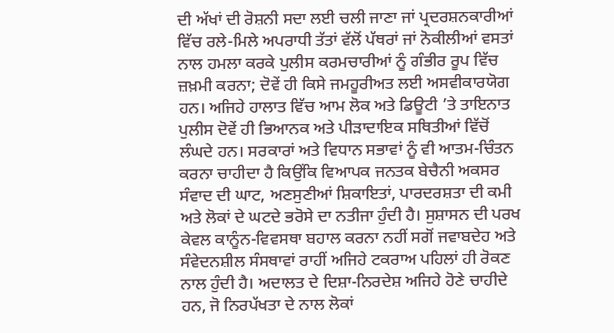ਦੀ ਅੱਖਾਂ ਦੀ ਰੋਸ਼ਨੀ ਸਦਾ ਲਈ ਚਲੀ ਜਾਣਾ ਜਾਂ ਪ੍ਰਦਰਸ਼ਨਕਾਰੀਆਂ ਵਿੱਚ ਰਲੇ-ਮਿਲੇ ਅਪਰਾਧੀ ਤੱਤਾਂ ਵੱਲੋਂ ਪੱਥਰਾਂ ਜਾਂ ਨੋਕੀਲੀਆਂ ਵਸਤਾਂ ਨਾਲ ਹਮਲਾ ਕਰਕੇ ਪੁਲੀਸ ਕਰਮਚਾਰੀਆਂ ਨੂੰ ਗੰਭੀਰ ਰੂਪ ਵਿੱਚ ਜ਼ਖ਼ਮੀ ਕਰਨਾ; ਦੋਵੇਂ ਹੀ ਕਿਸੇ ਜਮਹੂਰੀਅਤ ਲਈ ਅਸਵੀਕਾਰਯੋਗ ਹਨ। ਅਜਿਹੇ ਹਾਲਾਤ ਵਿੱਚ ਆਮ ਲੋਕ ਅਤੇ ਡਿਊਟੀ ’ਤੇ ਤਾਇਨਾਤ ਪੁਲੀਸ ਦੋਵੇਂ ਹੀ ਭਿਆਨਕ ਅਤੇ ਪੀੜਾਦਾਇਕ ਸਥਿਤੀਆਂ ਵਿੱਚੋਂ ਲੰਘਦੇ ਹਨ। ਸਰਕਾਰਾਂ ਅਤੇ ਵਿਧਾਨ ਸਭਾਵਾਂ ਨੂੰ ਵੀ ਆਤਮ-ਚਿੰਤਨ ਕਰਨਾ ਚਾਹੀਦਾ ਹੈ ਕਿਉਂਕਿ ਵਿਆਪਕ ਜਨਤਕ ਬੇਚੈਨੀ ਅਕਸਰ ਸੰਵਾਦ ਦੀ ਘਾਟ, ਅਣਸੁਣੀਆਂ ਸ਼ਿਕਾਇਤਾਂ, ਪਾਰਦਰਸ਼ਤਾ ਦੀ ਕਮੀ ਅਤੇ ਲੋਕਾਂ ਦੇ ਘਟਦੇ ਭਰੋਸੇ ਦਾ ਨਤੀਜਾ ਹੁੰਦੀ ਹੈ। ਸੁਸ਼ਾਸਨ ਦੀ ਪਰਖ ਕੇਵਲ ਕਾਨੂੰਨ-ਵਿਵਸਥਾ ਬਹਾਲ ਕਰਨਾ ਨਹੀਂ ਸਗੋਂ ਜਵਾਬਦੇਹ ਅਤੇ ਸੰਵੇਦਨਸ਼ੀਲ ਸੰਸਥਾਵਾਂ ਰਾਹੀਂ ਅਜਿਹੇ ਟਕਰਾਅ ਪਹਿਲਾਂ ਹੀ ਰੋਕਣ ਨਾਲ ਹੁੰਦੀ ਹੈ। ਅਦਾਲਤ ਦੇ ਦਿਸ਼ਾ-ਨਿਰਦੇਸ਼ ਅਜਿਹੇ ਹੋਣੇ ਚਾਹੀਦੇ ਹਨ, ਜੋ ਨਿਰਪੱਖਤਾ ਦੇ ਨਾਲ ਲੋਕਾਂ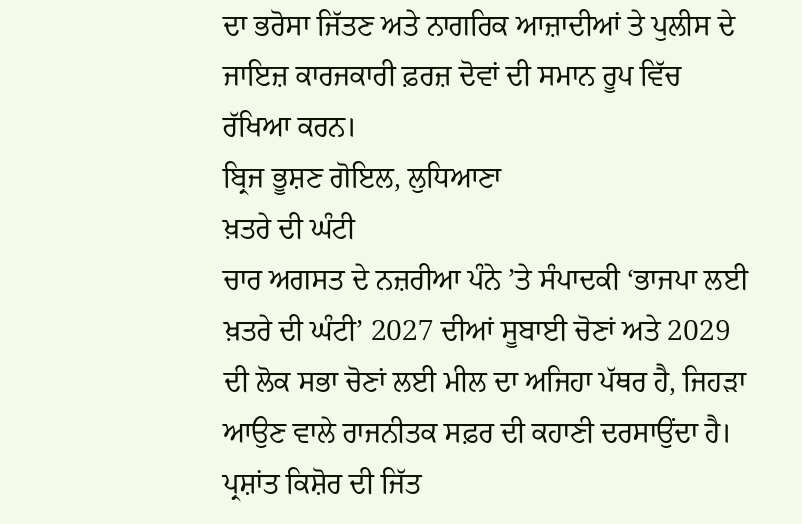ਦਾ ਭਰੋਸਾ ਜਿੱਤਣ ਅਤੇ ਨਾਗਰਿਕ ਆਜ਼ਾਦੀਆਂ ਤੇ ਪੁਲੀਸ ਦੇ ਜਾਇਜ਼ ਕਾਰਜਕਾਰੀ ਫ਼ਰਜ਼ ਦੋਵਾਂ ਦੀ ਸਮਾਨ ਰੂਪ ਵਿੱਚ ਰੱਖਿਆ ਕਰਨ।
ਬ੍ਰਿਜ ਭੂਸ਼ਣ ਗੋਇਲ, ਲੁਧਿਆਣਾ
ਖ਼ਤਰੇ ਦੀ ਘੰਟੀ
ਚਾਰ ਅਗਸਤ ਦੇ ਨਜ਼ਰੀਆ ਪੰਨੇ ’ਤੇ ਸੰਪਾਦਕੀ ‘ਭਾਜਪਾ ਲਈ ਖ਼ਤਰੇ ਦੀ ਘੰਟੀ’ 2027 ਦੀਆਂ ਸੂਬਾਈ ਚੋਣਾਂ ਅਤੇ 2029 ਦੀ ਲੋਕ ਸਭਾ ਚੋਣਾਂ ਲਈ ਮੀਲ ਦਾ ਅਜਿਹਾ ਪੱਥਰ ਹੈ, ਜਿਹੜਾ ਆਉਣ ਵਾਲੇ ਰਾਜਨੀਤਕ ਸਫ਼ਰ ਦੀ ਕਹਾਣੀ ਦਰਸਾਉਂਦਾ ਹੈ। ਪ੍ਰਸ਼ਾਂਤ ਕਿਸ਼ੋਰ ਦੀ ਜਿੱਤ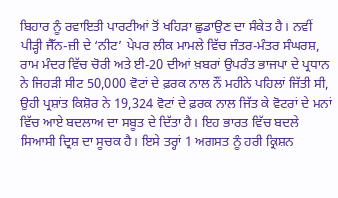ਬਿਹਾਰ ਨੂੰ ਰਵਾਇਤੀ ਪਾਰਟੀਆਂ ਤੋਂ ਖਹਿੜਾ ਛੁਡਾਉਣ ਦਾ ਸੰਕੇਤ ਹੈ। ਨਵੀਂ ਪੀੜ੍ਹੀ ਜੈੱਨ-ਜ਼ੀ ਦੇ ‘ਨੀਟ’ ਪੇਪਰ ਲੀਕ ਮਾਮਲੇ ਵਿੱਚ ਜੰਤਰ-ਮੰਤਰ ਸੰਘਰਸ਼, ਰਾਮ ਮੰਦਰ ਵਿੱਚ ਚੋਰੀ ਅਤੇ ਈ-20 ਦੀਆਂ ਖ਼ਬਰਾਂ ਉਪਰੰਤ ਭਾਜਪਾ ਦੇ ਪ੍ਰਧਾਨ ਨੇ ਜਿਹੜੀ ਸੀਟ 50,000 ਵੋਟਾਂ ਦੇ ਫ਼ਰਕ ਨਾਲ ਨੌਂ ਮਹੀਨੇ ਪਹਿਲਾਂ ਜਿੱਤੀ ਸੀ, ਉਹੀ ਪ੍ਰਸ਼ਾਂਤ ਕਿਸ਼ੋਰ ਨੇ 19,324 ਵੋਟਾਂ ਦੇ ਫ਼ਰਕ ਨਾਲ ਜਿੱਤ ਕੇ ਵੋਟਰਾਂ ਦੇ ਮਨਾਂ ਵਿੱਚ ਆਏ ਬਦਲਾਅ ਦਾ ਸਬੂਤ ਦੇ ਦਿੱਤਾ ਹੈ। ਇਹ ਭਾਰਤ ਵਿੱਚ ਬਦਲੇ ਸਿਆਸੀ ਦ੍ਰਿਸ਼ ਦਾ ਸੂਚਕ ਹੈ। ਇਸੇ ਤਰ੍ਹਾਂ 1 ਅਗਸਤ ਨੂੰ ਹਰੀ ਕ੍ਰਿਸ਼ਨ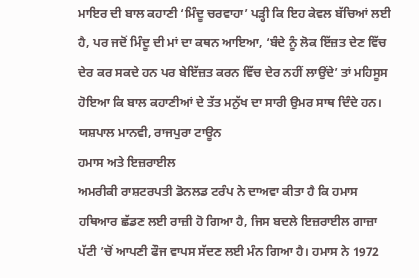ਮਾਇਰ ਦੀ ਬਾਲ ਕਹਾਣੀ ‘ਮਿੰਦੂ ਚਰਵਾਹਾ’ ਪੜ੍ਹੀ ਕਿ ਇਹ ਕੇਵਲ ਬੱਚਿਆਂ ਲਈ ਹੈ, ਪਰ ਜਦੋਂ ਮਿੰਦੂ ਦੀ ਮਾਂ ਦਾ ਕਥਨ ਆਇਆ, ‘ਬੰਦੇ ਨੂੰ ਲੋਕ ਇੱਜ਼ਤ ਦੇਣ ਵਿੱਚ ਦੇਰ ਕਰ ਸਕਦੇ ਹਨ ਪਰ ਬੇਇੱਜ਼ਤ ਕਰਨ ਵਿੱਚ ਦੇਰ ਨਹੀਂ ਲਾਉਂਦੇ’ ਤਾਂ ਮਹਿਸੂਸ ਹੋਇਆ ਕਿ ਬਾਲ ਕਹਾਣੀਆਂ ਦੇ ਤੱਤ ਮਨੁੱਖ ਦਾ ਸਾਰੀ ਉਮਰ ਸਾਥ ਦਿੰਦੇ ਹਨ।
ਯਸ਼ਪਾਲ ਮਾਨਵੀ, ਰਾਜਪੁਰਾ ਟਾਊਨ
ਹਮਾਸ ਅਤੇ ਇਜ਼ਰਾਈਲ
ਅਮਰੀਕੀ ਰਾਸ਼ਟਰਪਤੀ ਡੋਨਲਡ ਟਰੰਪ ਨੇ ਦਾਅਵਾ ਕੀਤਾ ਹੈ ਕਿ ਹਮਾਸ ਹਥਿਆਰ ਛੱਡਣ ਲਈ ਰਾਜ਼ੀ ਹੋ ਗਿਆ ਹੈ, ਜਿਸ ਬਦਲੇ ਇਜ਼ਰਾਈਲ ਗਾਜ਼ਾ ਪੱਟੀ ’ਚੋਂ ਆਪਣੀ ਫੌਜ ਵਾਪਸ ਸੱਦਣ ਲਈ ਮੰਨ ਗਿਆ ਹੈ। ਹਮਾਸ ਨੇ 1972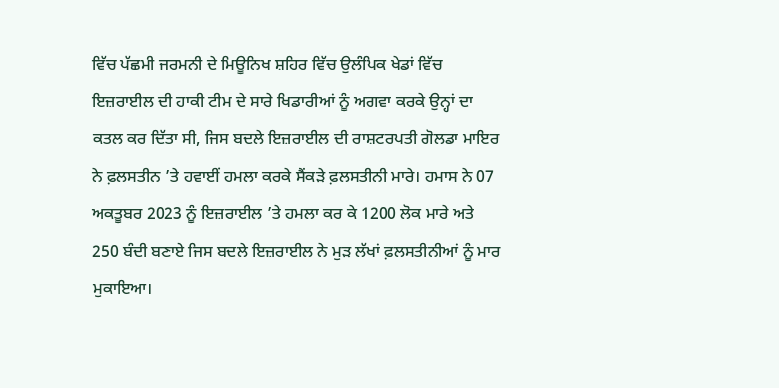ਵਿੱਚ ਪੱਛਮੀ ਜਰਮਨੀ ਦੇ ਮਿਊਨਿਖ ਸ਼ਹਿਰ ਵਿੱਚ ਉਲੰਪਿਕ ਖੇਡਾਂ ਵਿੱਚ ਇਜ਼ਰਾਈਲ ਦੀ ਹਾਕੀ ਟੀਮ ਦੇ ਸਾਰੇ ਖਿਡਾਰੀਆਂ ਨੂੰ ਅਗਵਾ ਕਰਕੇ ਉਨ੍ਹਾਂ ਦਾ ਕਤਲ ਕਰ ਦਿੱਤਾ ਸੀ, ਜਿਸ ਬਦਲੇ ਇਜ਼ਰਾਈਲ ਦੀ ਰਾਸ਼ਟਰਪਤੀ ਗੋਲਡਾ ਮਾਇਰ ਨੇ ਫ਼ਲਸਤੀਨ ’ਤੇ ਹਵਾਈਂ ਹਮਲਾ ਕਰਕੇ ਸੈਂਕੜੇ ਫ਼ਲਸਤੀਨੀ ਮਾਰੇ। ਹਮਾਸ ਨੇ 07 ਅਕਤੂਬਰ 2023 ਨੂੰ ਇਜ਼ਰਾਈਲ ’ਤੇ ਹਮਲਾ ਕਰ ਕੇ 1200 ਲੋਕ ਮਾਰੇ ਅਤੇ 250 ਬੰਦੀ ਬਣਾਏ ਜਿਸ ਬਦਲੇ ਇਜ਼ਰਾਈਲ ਨੇ ਮੁੜ ਲੱਖਾਂ ਫ਼ਲਸਤੀਨੀਆਂ ਨੂੰ ਮਾਰ ਮੁਕਾਇਆ।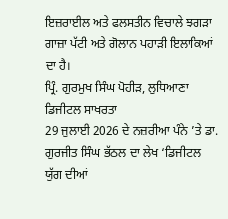ਇਜ਼ਰਾਈਲ ਅਤੇ ਫਲਸਤੀਨ ਵਿਚਾਲੇ ਝਗੜਾ ਗਾਜ਼ਾ ਪੱਟੀ ਅਤੇ ਗੋਲਾਨ ਪਹਾੜੀ ਇਲਾਕਿਆਂ ਦਾ ਹੈ।
ਪ੍ਰਿੰ. ਗੁਰਮੁਖ ਸਿੰਘ ਪੋਹੀੜ, ਲੁਧਿਆਣਾ
ਡਿਜੀਟਲ ਸਾਖਰਤਾ
29 ਜੁਲਾਈ 2026 ਦੇ ਨਜ਼ਰੀਆ ਪੰਨੇ ’ਤੇ ਡਾ. ਗੁਰਜੀਤ ਸਿੰਘ ਭੱਠਲ ਦਾ ਲੇਖ ‘ਡਿਜੀਟਲ ਯੁੱਗ ਦੀਆਂ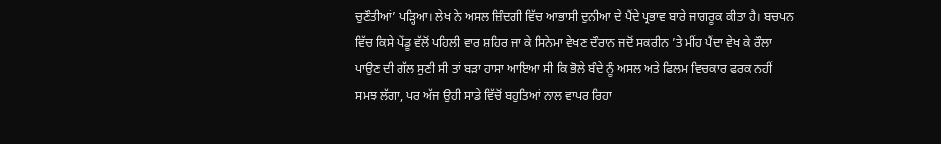ਚੁਣੌਤੀਆਂ’ ਪੜ੍ਹਿਆ। ਲੇਖ ਨੇ ਅਸਲ ਜ਼ਿੰਦਗੀ ਵਿੱਚ ਆਭਾਸੀ ਦੁਨੀਆ ਦੇ ਪੈਂਦੇ ਪ੍ਰਭਾਵ ਬਾਰੇ ਜਾਗਰੂਕ ਕੀਤਾ ਹੈ। ਬਚਪਨ ਵਿੱਚ ਕਿਸੇ ਪੇਂਡੂ ਵੱਲੋਂ ਪਹਿਲੀ ਵਾਰ ਸ਼ਹਿਰ ਜਾ ਕੇ ਸਿਨੇਮਾ ਵੇਖਣ ਦੌਰਾਨ ਜਦੋਂ ਸਕਰੀਨ ’ਤੇ ਮੀਂਹ ਪੈਂਦਾ ਵੇਖ ਕੇ ਰੌਲਾ ਪਾਉਣ ਦੀ ਗੱਲ ਸੁਣੀ ਸੀ ਤਾਂ ਬੜਾ ਹਾਸਾ ਆਇਆ ਸੀ ਕਿ ਭੋਲੇ ਬੰਦੇ ਨੂੰ ਅਸਲ ਅਤੇ ਫਿਲਮ ਵਿਚਕਾਰ ਫਰਕ ਨਹੀਂ ਸਮਝ ਲੱਗਾ, ਪਰ ਅੱਜ ਉਹੀ ਸਾਡੇ ਵਿੱਚੋਂ ਬਹੁਤਿਆਂ ਨਾਲ ਵਾਪਰ ਰਿਹਾ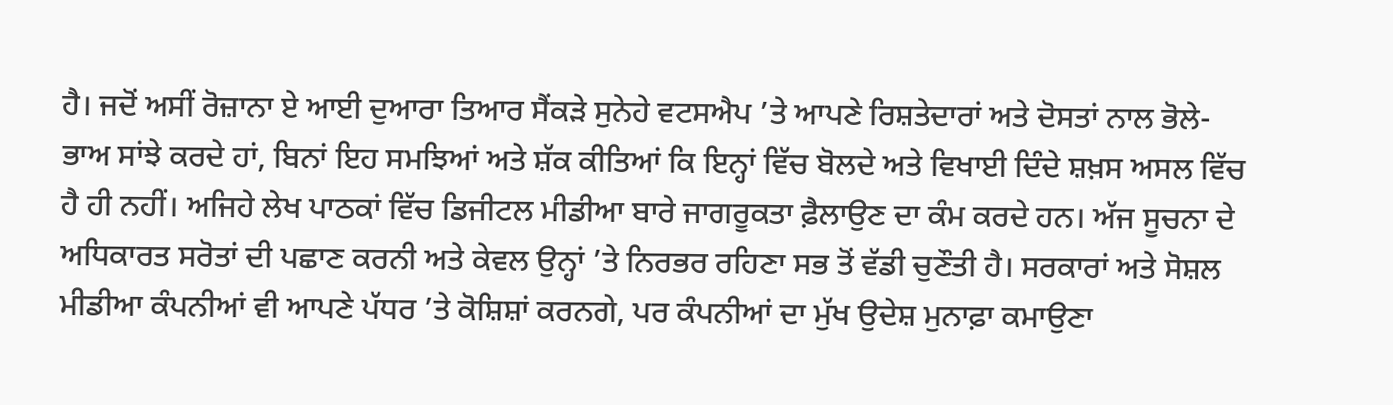ਹੈ। ਜਦੋਂ ਅਸੀਂ ਰੋਜ਼ਾਨਾ ਏ ਆਈ ਦੁਆਰਾ ਤਿਆਰ ਸੈਂਕੜੇ ਸੁਨੇਹੇ ਵਟਸਐਪ ’ਤੇ ਆਪਣੇ ਰਿਸ਼ਤੇਦਾਰਾਂ ਅਤੇ ਦੋਸਤਾਂ ਨਾਲ ਭੋਲੇ-ਭਾਅ ਸਾਂਝੇ ਕਰਦੇ ਹਾਂ, ਬਿਨਾਂ ਇਹ ਸਮਝਿਆਂ ਅਤੇ ਸ਼ੱਕ ਕੀਤਿਆਂ ਕਿ ਇਨ੍ਹਾਂ ਵਿੱਚ ਬੋਲਦੇ ਅਤੇ ਵਿਖਾਈ ਦਿੰਦੇ ਸ਼ਖ਼ਸ ਅਸਲ ਵਿੱਚ ਹੈ ਹੀ ਨਹੀਂ। ਅਜਿਹੇ ਲੇਖ ਪਾਠਕਾਂ ਵਿੱਚ ਡਿਜੀਟਲ ਮੀਡੀਆ ਬਾਰੇ ਜਾਗਰੂਕਤਾ ਫ਼ੈਲਾਉਣ ਦਾ ਕੰਮ ਕਰਦੇ ਹਨ। ਅੱਜ ਸੂਚਨਾ ਦੇ ਅਧਿਕਾਰਤ ਸਰੋਤਾਂ ਦੀ ਪਛਾਣ ਕਰਨੀ ਅਤੇ ਕੇਵਲ ਉਨ੍ਹਾਂ ’ਤੇ ਨਿਰਭਰ ਰਹਿਣਾ ਸਭ ਤੋਂ ਵੱਡੀ ਚੁਣੌਤੀ ਹੈ। ਸਰਕਾਰਾਂ ਅਤੇ ਸੋਸ਼ਲ ਮੀਡੀਆ ਕੰਪਨੀਆਂ ਵੀ ਆਪਣੇ ਪੱਧਰ ’ਤੇ ਕੋਸ਼ਿਸ਼ਾਂ ਕਰਨਗੇ, ਪਰ ਕੰਪਨੀਆਂ ਦਾ ਮੁੱਖ ਉਦੇਸ਼ ਮੁਨਾਫ਼ਾ ਕਮਾਉਣਾ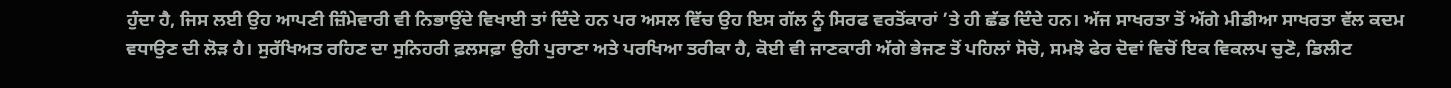ਹੁੰਦਾ ਹੈ, ਜਿਸ ਲਈ ਉਹ ਆਪਣੀ ਜ਼ਿੰਮੇਵਾਰੀ ਵੀ ਨਿਭਾਉਂਦੇ ਵਿਖਾਈ ਤਾਂ ਦਿੰਦੇ ਹਨ ਪਰ ਅਸਲ ਵਿੱਚ ਉਹ ਇਸ ਗੱਲ ਨੂੰ ਸਿਰਫ ਵਰਤੋਂਕਾਰਾਂ ’ਤੇ ਹੀ ਛੱਡ ਦਿੰਦੇ ਹਨ। ਅੱਜ ਸਾਖਰਤਾ ਤੋਂ ਅੱਗੇ ਮੀਡੀਆ ਸਾਖਰਤਾ ਵੱਲ ਕਦਮ ਵਧਾਉਣ ਦੀ ਲੋੜ ਹੈ। ਸੁਰੱਖਿਅਤ ਰਹਿਣ ਦਾ ਸੁਨਿਹਰੀ ਫ਼ਲਸਫ਼ਾ ਉਹੀ ਪੁਰਾਣਾ ਅਤੇ ਪਰਖਿਆ ਤਰੀਕਾ ਹੈ, ਕੋਈ ਵੀ ਜਾਣਕਾਰੀ ਅੱਗੇ ਭੇਜਣ ਤੋਂ ਪਹਿਲਾਂ ਸੋਚੋ, ਸਮਝੋ ਫੇਰ ਦੋਵਾਂ ਵਿਚੋਂ ਇਕ ਵਿਕਲਪ ਚੁਣੋ, ਡਿਲੀਟ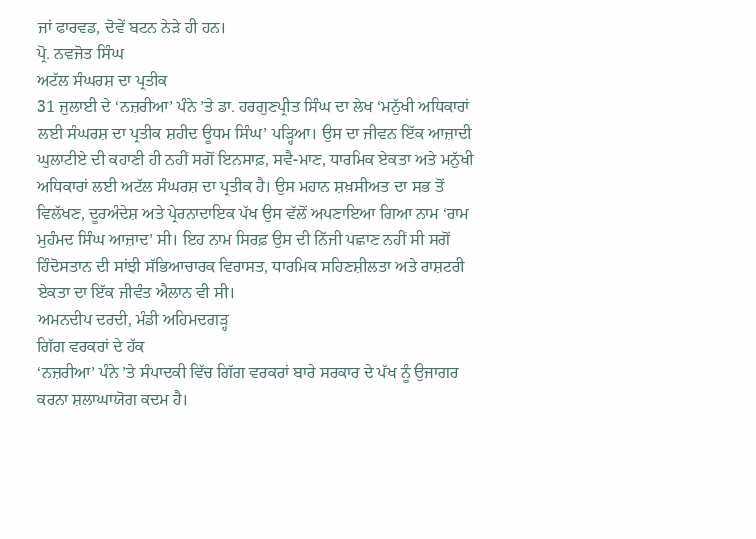ਜਾਂ ਫਾਰਵਡ, ਦੋਵੇਂ ਬਟਨ ਨੇੜੇ ਹੀ ਹਨ।
ਪ੍ਰੋ. ਨਵਜੋਤ ਸਿੰਘ
ਅਟੱਲ ਸੰਘਰਸ਼ ਦਾ ਪ੍ਰਤੀਕ
31 ਜੁਲਾਈ ਦੇ ‘ਨਜ਼ਰੀਆ’ ਪੰਨੇ ’ਤੇ ਡਾ. ਹਰਗੁਣਪ੍ਰੀਤ ਸਿੰਘ ਦਾ ਲੇਖ ‘ਮਨੁੱਖੀ ਅਧਿਕਾਰਾਂ ਲਈ ਸੰਘਰਸ਼ ਦਾ ਪ੍ਰਤੀਕ ਸ਼ਹੀਦ ਊਧਮ ਸਿੰਘ’ ਪੜ੍ਹਿਆ। ਉਸ ਦਾ ਜੀਵਨ ਇੱਕ ਆਜ਼ਾਦੀ ਘੁਲਾਟੀਏ ਦੀ ਕਹਾਣੀ ਹੀ ਨਹੀਂ ਸਗੋਂ ਇਨਸਾਫ਼, ਸਵੈ-ਮਾਣ, ਧਾਰਮਿਕ ਏਕਤਾ ਅਤੇ ਮਨੁੱਖੀ ਅਧਿਕਾਰਾਂ ਲਈ ਅਟੱਲ ਸੰਘਰਸ਼ ਦਾ ਪ੍ਰਤੀਕ ਹੈ। ਉਸ ਮਹਾਨ ਸ਼ਖ਼ਸੀਅਤ ਦਾ ਸਭ ਤੋਂ ਵਿਲੱਖਣ, ਦੂਰਅੰਦੇਸ਼ ਅਤੇ ਪ੍ਰੇਰਨਾਦਾਇਕ ਪੱਖ ਉਸ ਵੱਲੋਂ ਅਪਣਾਇਆ ਗਿਆ ਨਾਮ ‘ਰਾਮ ਮੁਹੰਮਦ ਸਿੰਘ ਆਜ਼ਾਦ’ ਸੀ। ਇਹ ਨਾਮ ਸਿਰਫ਼ ਉਸ ਦੀ ਨਿੱਜੀ ਪਛਾਣ ਨਹੀਂ ਸੀ ਸਗੋਂ ਹਿੰਦੋਸਤਾਨ ਦੀ ਸਾਂਝੀ ਸੱਭਿਆਚਾਰਕ ਵਿਰਾਸਤ, ਧਾਰਮਿਕ ਸਹਿਣਸ਼ੀਲਤਾ ਅਤੇ ਰਾਸ਼ਟਰੀ ਏਕਤਾ ਦਾ ਇੱਕ ਜੀਵੰਤ ਐਲਾਨ ਵੀ ਸੀ।
ਅਮਨਦੀਪ ਦਰਦੀ, ਮੰਡੀ ਅਹਿਮਦਗੜ੍ਹ
ਗਿੱਗ ਵਰਕਰਾਂ ਦੇ ਹੱਕ
‘ਨਜ਼ਰੀਆ’ ਪੰਨੇ ’ਤੇ ਸੰਪਾਦਕੀ ਵਿੱਚ ਗਿੱਗ ਵਰਕਰਾਂ ਬਾਰੇ ਸਰਕਾਰ ਦੇ ਪੱਖ ਨੂੰ ਉਜਾਗਰ ਕਰਨਾ ਸ਼ਲਾਘਾਯੋਗ ਕਦਮ ਹੈ।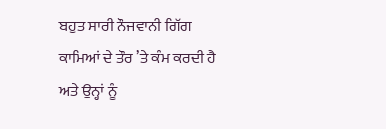ਬਹੁਤ ਸਾਰੀ ਨੌਜਵਾਨੀ ਗਿੱਗ ਕਾਮਿਆਂ ਦੇ ਤੌਰ ’ਤੇ ਕੰਮ ਕਰਦੀ ਹੈ ਅਤੇ ਉਨ੍ਹਾਂ ਨੂੰ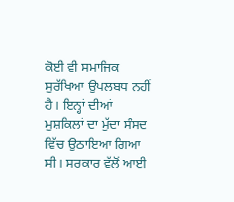ਕੋਈ ਵੀ ਸਮਾਜਿਕ ਸੁਰੱਖਿਆ ਉਪਲਬਧ ਨਹੀਂ ਹੈ। ਇਨ੍ਹਾਂ ਦੀਆਂ ਮੁਸ਼ਕਿਲਾਂ ਦਾ ਮੁੱਦਾ ਸੰਸਦ ਵਿੱਚ ਉਠਾਇਆ ਗਿਆ ਸੀ। ਸਰਕਾਰ ਵੱਲੋਂ ਆਈ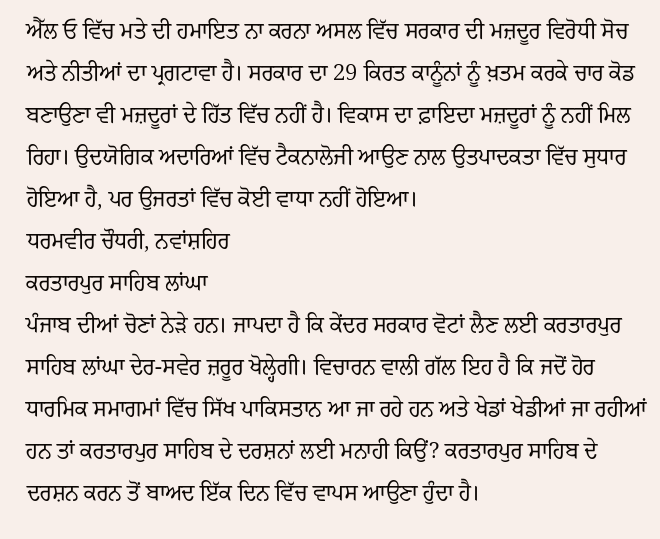ਐੱਲ ਓ ਵਿੱਚ ਮਤੇ ਦੀ ਹਮਾਇਤ ਨਾ ਕਰਨਾ ਅਸਲ ਵਿੱਚ ਸਰਕਾਰ ਦੀ ਮਜ਼ਦੂਰ ਵਿਰੋਧੀ ਸੋਚ ਅਤੇ ਨੀਤੀਆਂ ਦਾ ਪ੍ਰਗਟਾਵਾ ਹੈ। ਸਰਕਾਰ ਦਾ 29 ਕਿਰਤ ਕਾਨੂੰਨਾਂ ਨੂੰ ਖ਼ਤਮ ਕਰਕੇ ਚਾਰ ਕੋਡ ਬਣਾਉਣਾ ਵੀ ਮਜ਼ਦੂਰਾਂ ਦੇ ਹਿੱਤ ਵਿੱਚ ਨਹੀਂ ਹੈ। ਵਿਕਾਸ ਦਾ ਫ਼ਾਇਦਾ ਮਜ਼ਦੂਰਾਂ ਨੂੰ ਨਹੀਂ ਮਿਲ ਰਿਹਾ। ਉਦਯੋਗਿਕ ਅਦਾਰਿਆਂ ਵਿੱਚ ਟੈਕਨਾਲੋਜੀ ਆਉਣ ਨਾਲ ਉਤਪਾਦਕਤਾ ਵਿੱਚ ਸੁਧਾਰ ਹੋਇਆ ਹੈ, ਪਰ ਉਜਰਤਾਂ ਵਿੱਚ ਕੋਈ ਵਾਧਾ ਨਹੀਂ ਹੋਇਆ।
ਧਰਮਵੀਰ ਚੌਧਰੀ, ਨਵਾਂਸ਼ਹਿਰ
ਕਰਤਾਰਪੁਰ ਸਾਹਿਬ ਲਾਂਘਾ
ਪੰਜਾਬ ਦੀਆਂ ਚੋਣਾਂ ਨੇੜੇ ਹਨ। ਜਾਪਦਾ ਹੈ ਕਿ ਕੇਂਦਰ ਸਰਕਾਰ ਵੋਟਾਂ ਲੈਣ ਲਈ ਕਰਤਾਰਪੁਰ ਸਾਹਿਬ ਲਾਂਘਾ ਦੇਰ-ਸਵੇਰ ਜ਼ਰੂਰ ਖੋਲ੍ਹੇਗੀ। ਵਿਚਾਰਨ ਵਾਲੀ ਗੱਲ ਇਹ ਹੈ ਕਿ ਜਦੋਂ ਹੋਰ ਧਾਰਮਿਕ ਸਮਾਗਮਾਂ ਵਿੱਚ ਸਿੱਖ ਪਾਕਿਸਤਾਨ ਆ ਜਾ ਰਹੇ ਹਨ ਅਤੇ ਖੇਡਾਂ ਖੇਡੀਆਂ ਜਾ ਰਹੀਆਂ ਹਨ ਤਾਂ ਕਰਤਾਰਪੁਰ ਸਾਹਿਬ ਦੇ ਦਰਸ਼ਨਾਂ ਲਈ ਮਨਾਹੀ ਕਿਉਂ? ਕਰਤਾਰਪੁਰ ਸਾਹਿਬ ਦੇ ਦਰਸ਼ਨ ਕਰਨ ਤੋਂ ਬਾਅਦ ਇੱਕ ਦਿਨ ਵਿੱਚ ਵਾਪਸ ਆਉਣਾ ਹੁੰਦਾ ਹੈ।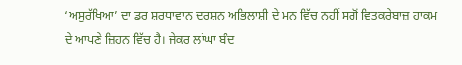‘ਅਸੁਰੱਖਿਆ’ ਦਾ ਡਰ ਸ਼ਰਧਾਵਾਨ ਦਰਸ਼ਨ ਅਭਿਲਾਸ਼ੀ ਦੇ ਮਨ ਵਿੱਚ ਨਹੀਂ ਸਗੋਂ ਵਿਤਕਰੇਬਾਜ਼ ਹਾਕਮ ਦੇ ਆਪਣੇ ਜ਼ਿਹਨ ਵਿੱਚ ਹੈ। ਜੇਕਰ ਲਾਂਘਾ ਬੰਦ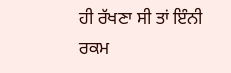ਹੀ ਰੱਖਣਾ ਸੀ ਤਾਂ ਇੰਨੀ ਰਕਮ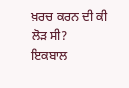ਖ਼ਰਚ ਕਰਨ ਦੀ ਕੀ ਲੋੜ ਸੀ?
ਇਕਬਾਲ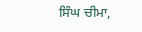ਸਿੰਘ ਚੀਮਾ,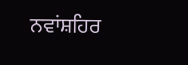ਨਵਾਂਸ਼ਹਿਰ